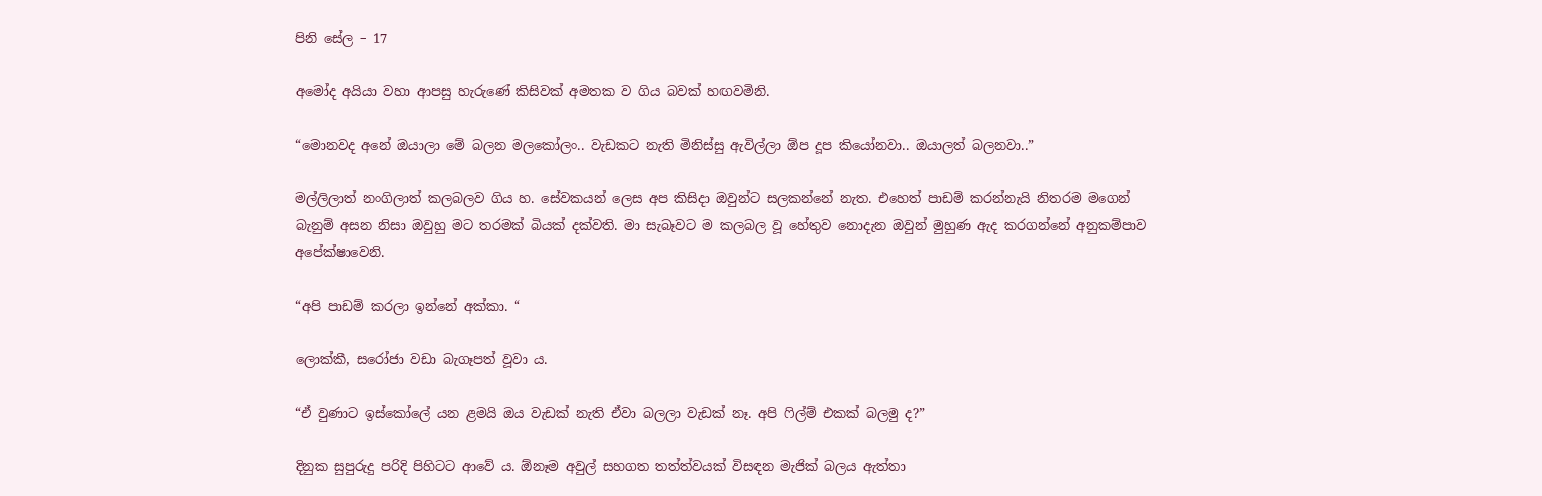පිනි සේල – 17

අමෝද අයියා වහා ආපසු හැරුණේ කිසිවක් අමතක ව ගිය බවක් හඟවමිනි.

“මොනවද අනේ ඔයාලා මේ බලන මලකෝලං.. වැඩකට නැති මිනිස්සු ඇවිල්ලා ඕප දූප කියෝනවා.. ඔයාලත් බලනවා..”

මල්ලිලාත් නංගිලාත් කලබලව ගිය හ. සේවකයන් ලෙස අප කිසිදා ඔවුන්ට සලකන්නේ නැත. එහෙත් පාඩම් කරන්නැයි නිතරම මගෙන් බැනුම් අසන නිසා ඔවුහු මට තරමක් බියක් දක්වති. මා සැබෑවට ම කලබල වූ හේතුව නොදැන ඔවුන් මුහුණ ඇද කරගන්නේ අනුකම්පාව අපේක්ෂාවෙනි.

“අපි පාඩම් කරලා ඉන්නේ අක්කා. “

ලොක්කී, සරෝජා වඩා බැගෑපත් වූවා ය.

“ඒ වුණාට ඉස්කෝලේ යන ළමයි ඔය වැඩක් නැති ඒවා බලලා වැඩක් නෑ. අපි ෆිල්ම් එකක් බලමු ද?”

දිනුක සුපුරුදු පරිදි පිහිටට ආවේ ය. ඕනෑම අවුල් සහගත තත්ත්වයක් විසඳන මැජික් බලය ඇත්තා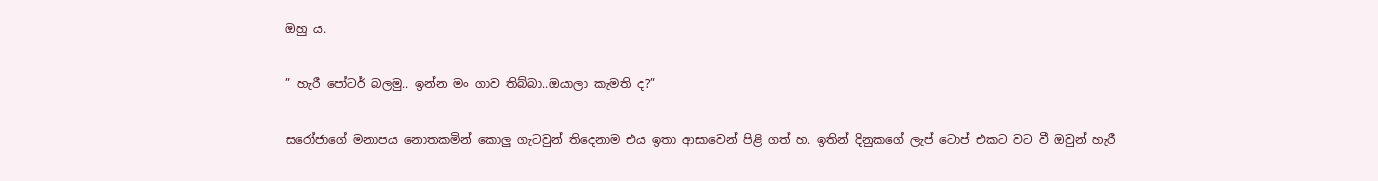ඔහු ය.

” හැරී පෝටර් බලමු.. ඉන්න මං ගාව තිබ්බා..ඔයාලා කැමති ද?”

සරෝජාගේ මනාපය නොතකමින් කොලු ගැටවුන් තිදෙනාම එය ඉතා ආසාවෙන් පිළි ගත් හ. ඉතින් දිනුකගේ ලැප් ටොප් එකට වට වී ඔවුන් හැරී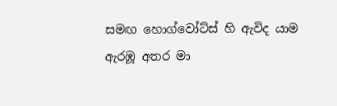සමඟ හොග්වෝට්ස් හි ඇවිද යාම ඇරඹූ අතර මා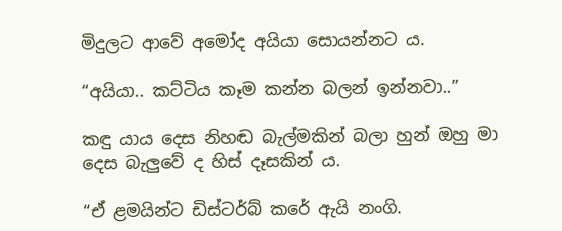මිදුලට ආවේ අමෝද අයියා සොයන්නට ය.

“අයියා.. කට්ටිය කෑම කන්න බලන් ඉන්නවා..”

කඳු යාය දෙස නිහඬ බැල්මකින් බලා හුන් ඔහු මා දෙස බැලුවේ ද හිස් දෑසකින් ය.

“ඒ ළමයින්ට ඩිස්ටර්බ් කරේ ඇයි නංගි.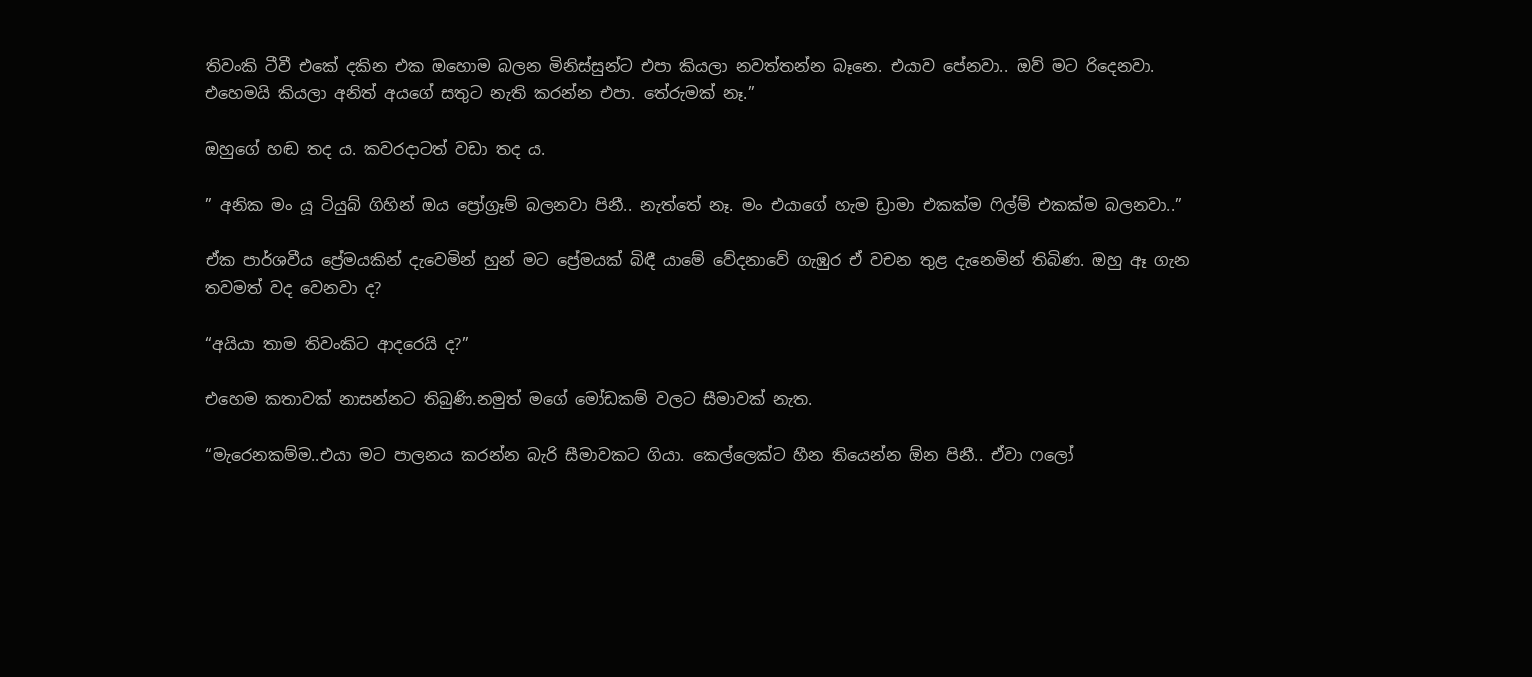තිවංකි ටීවී එකේ දකින එක ඔහොම බලන මිනිස්සුන්ට එපා කියලා නවත්තන්න බෑනෙ. එයාව පේනවා.. ඔව් මට රිදෙනවා. එහෙමයි කියලා අනිත් අයගේ සතුට නැති කරන්න එපා. තේරුමක් නෑ.”

ඔහුගේ හඬ තද ය. කවරදාටත් වඩා තද ය.

” අනික මං යූ ටියුබ් ගිහින් ඔය ප්‍රෝග්‍රෑම් බලනවා පිනී.. නැත්තේ නෑ. මං එයාගේ හැම ඩ්‍රාමා එකක්ම ෆිල්ම් එකක්ම බලනවා..”

ඒක පාර්ශවීය ප්‍රේමයකින් දැවෙමින් හුන් මට ප්‍රේමයක් බිඳී යාමේ වේදනාවේ ගැඹුර ඒ වචන තුළ දැනෙමින් තිබිණ. ඔහු ඈ ගැන තවමත් වද වෙනවා ද?

“අයියා තාම තිවංකිට ආදරෙයි ද?”

එහෙම කතාවක් නාසන්නට තිබුණි.නමුත් මගේ මෝඩකම් වලට සීමාවක් නැත.

“මැරෙනකම්ම..එයා මට පාලනය කරන්න බැරි සීමාවකට ගියා. කෙල්ලෙක්ට හීන තියෙන්න ඕන පිනී.. ඒවා ෆලෝ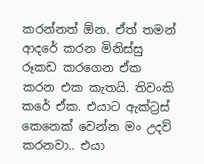කරන්නත් ඕන. ඒත් තමන් ආදරේ කරන මිනිස්සු රූකඩ කරගෙන ඒක කරන එක කැතයි. තිවංකි කරේ ඒක. එයාට ඇක්ට්‍රස් කෙනෙක් වෙන්න මං උදව් කරනවා.. එයා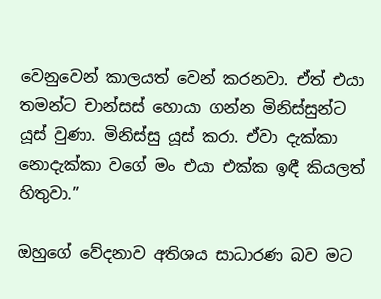වෙනුවෙන් කාලයත් වෙන් කරනවා. ඒත් එයා තමන්ට චාන්සස් හොයා ගන්න මිනිස්සුන්ට යූස් වුණා. මිනිස්සු යූස් කරා. ඒවා දැක්කා නොදැක්කා වගේ මං එයා එක්ක ඉඳී කියලත් හිතුවා.”

ඔහුගේ වේදනාව අතිශය සාධාරණ බව මට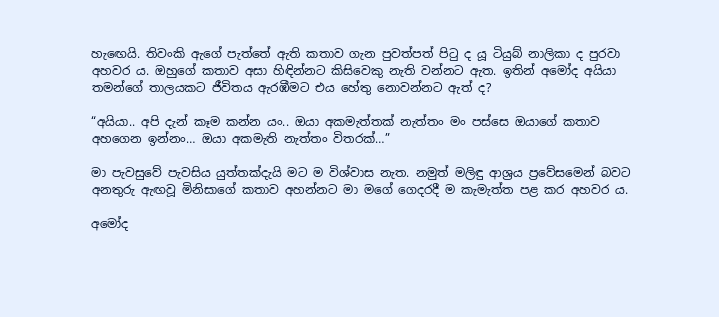හැඟෙයි. තිවංකි ඇගේ පැත්තේ ඇති කතාව ගැන පුවත්පත් පිටු ද යූ ටියුබ් නාලිකා ද පුරවා අහවර ය. ඔහුගේ කතාව අසා හිඳින්නට කිසිවෙකු නැති වන්නට ඇත. ඉතින් අමෝද අයියා තමන්ගේ තාලයකට ජීවිතය ඇරඹීමට එය හේතු නොවන්නට ඇත් ද?

“අයියා.. අපි දැන් කෑම කන්න යං.. ඔයා අකමැත්තක් නැත්තං මං පස්සෙ ඔයාගේ කතාව අහගෙන ඉන්නං… ඔයා අකමැති නැත්තං විතරක්…”

මා පැවසුවේ පැවසිය යුත්තක්දැයි මට ම විශ්වාස නැත. නමුත් මලිඳු ආශ්‍රය ප්‍රවේසමෙන් බවට අනතුරු ඇඟවූ මිනිසාගේ කතාව අහන්නට මා මගේ ගෙදරදී ම කැමැත්ත පළ කර අහවර ය.

අමෝද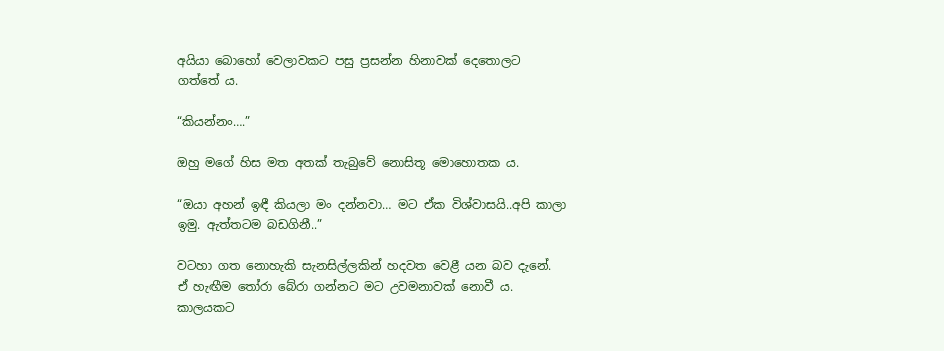අයියා බොහෝ වෙලාවකට පසු ප්‍රසන්න හිනාවක් දෙතොලට ගත්තේ ය.

“කියන්නං….”

ඔහු මගේ හිස මත අතක් තැබුවේ නොසිතූ මොහොතක ය.

“ඔයා අහන් ඉඳී කියලා මං දන්නවා… මට ඒක විශ්වාසයි..අපි කාලා ඉමු. ඇත්තටම බඩගිනී..”

වටහා ගත නොහැකි සැනසිල්ලකින් හදවත වෙළී යන බව දැනේ. ඒ හැඟීම තෝරා බේරා ගන්නට මට උවමනාවක් නොවී ය. කාලයකට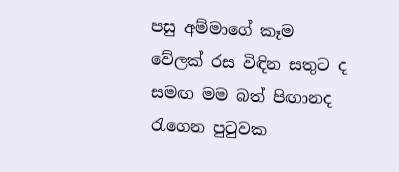පසු අම්මාගේ කෑම වේලක් රස විඳින සතුට ද සමඟ මම බත් පිඟානද රැගෙන පුටුවක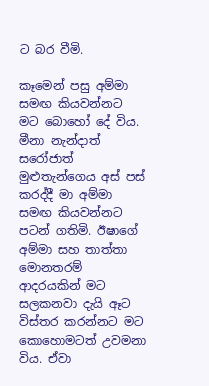ට බර වීමි.

කෑමෙන් පසු අම්මා සමඟ කියවන්නට මට බොහෝ දේ විය. මීනා නැන්දාත් සරෝජාත් මුළුතැන්ගෙය අස් පස් කරද්දී මා අම්මා සමඟ කියවන්නට පටන් ගතිමි. ඊෂාගේ අම්මා සහ තාත්තා මොනතරම් ආදරයකින් මට සලකනවා දැයි ඈට විස්තර කරන්නට මට කොහොමටත් උවමනා විය. ඒවා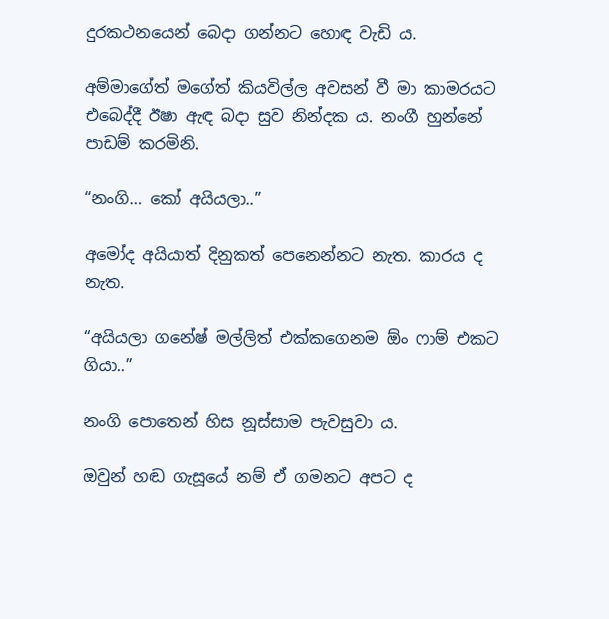දුරකථනයෙන් බෙදා ගන්නට හොඳ වැඩි ය.

අම්මාගේත් මගේත් කියවිල්ල අවසන් වී මා කාමරයට එබෙද්දී ඊෂා ඇඳ බදා සුව නින්දක ය. නංගී හුන්නේ පාඩම් කරමිනි.

“නංගි… කෝ අයියලා..”

අමෝද අයියාත් දිනුකත් පෙනෙන්නට නැත. කාරය ද නැත.

“අයියලා ගනේෂ් මල්ලිත් එක්කගෙනම ඕං ෆාම් එකට ගියා..”

නංගි පොතෙන් හිස නූස්සාම පැවසුවා ය.

ඔවුන් හඬ ගැසූයේ නම් ඒ ගමනට අපට ද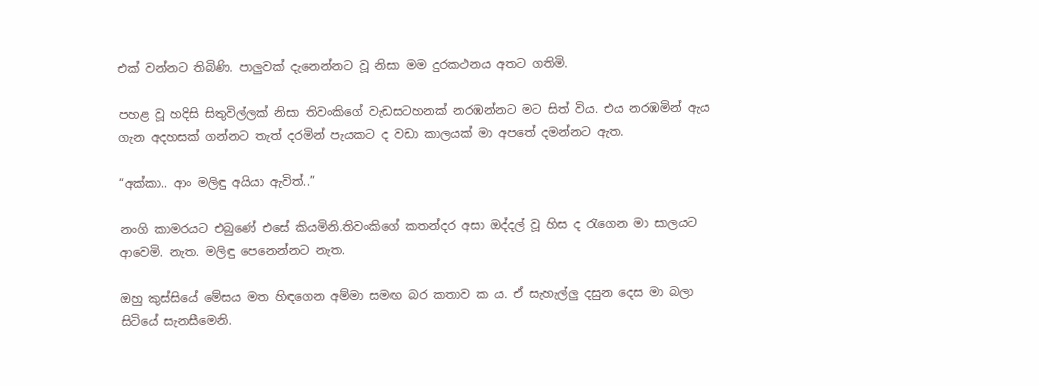එක් වන්නට තිබිණි. පාලුවක් දැනෙන්නට වූ නිසා මම දුරකථනය අතට ගතිමි.

පහළ වූ හදිසි සිතුවිල්ලක් නිසා තිවංකිගේ වැඩසටහනක් නරඹන්නට මට සිත් විය. එය නරඹමින් ඇය ගැන අදහසක් ගන්නට තැත් දරමින් පැයකට ද වඩා කාලයක් මා අපතේ දමන්නට ඇත.

“අක්කා.. ආං මලිඳු අයියා ඇවිත්..”

නංගි කාමරයට එබුණේ එසේ කියමිනි.තිවංකිගේ කතන්දර අසා ඔද්දල් වූ හිස ද රැගෙන මා සාලයට ආවෙමි. නැත. මලිඳු පෙනෙන්නට නැත.

ඔහු කුස්සියේ මේසය මත හිඳගෙන අම්මා සමඟ බර කතාව ක ය. ඒ සැහැල්ලු දසුන දෙස මා බලා සිටියේ සැනසීමෙනි.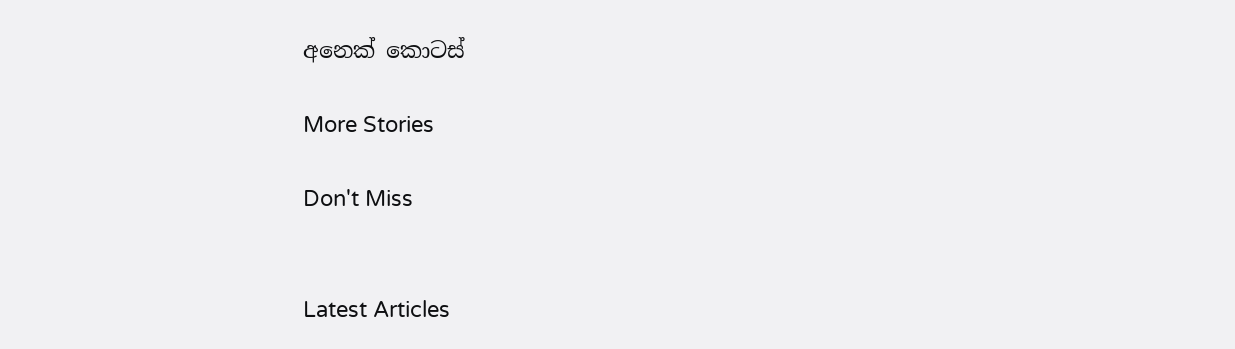අනෙක් කොටස්

More Stories

Don't Miss


Latest Articles